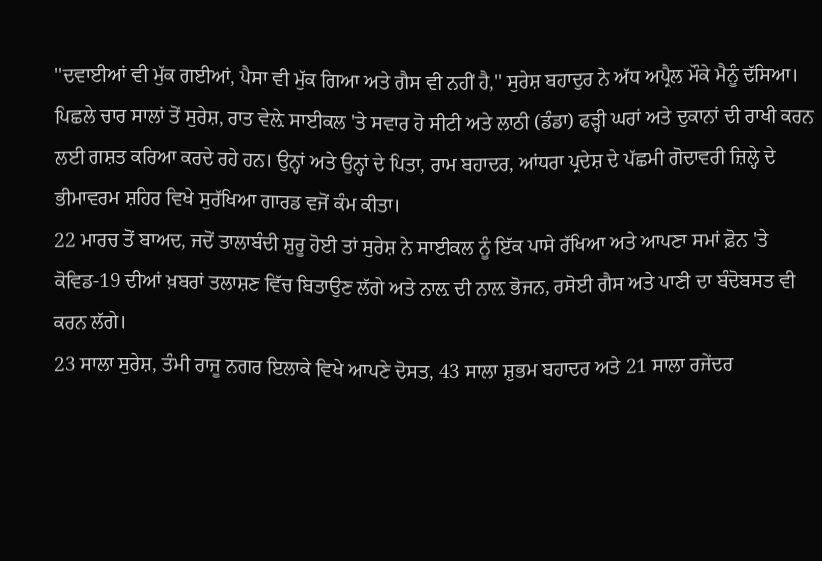''ਦਵਾਈਆਂ ਵੀ ਮੁੱਕ ਗਈਆਂ, ਪੈਸਾ ਵੀ ਮੁੱਕ ਗਿਆ ਅਤੇ ਗੈਸ ਵੀ ਨਹੀਂ ਹੈ,'' ਸੁਰੇਸ਼ ਬਹਾਦੁਰ ਨੇ ਅੱਧ ਅਪ੍ਰੈਲ ਮੌਕੇ ਮੈਨੂੰ ਦੱਸਿਆ।
ਪਿਛਲੇ ਚਾਰ ਸਾਲਾਂ ਤੋਂ ਸੁਰੇਸ਼, ਰਾਤ ਵੇਲ਼ੇ ਸਾਈਕਲ 'ਤੇ ਸਵਾਰ ਹੋ ਸੀਟੀ ਅਤੇ ਲਾਠੀ (ਡੰਡਾ) ਫੜ੍ਹੀ ਘਰਾਂ ਅਤੇ ਦੁਕਾਨਾਂ ਦੀ ਰਾਖੀ ਕਰਨ ਲਈ ਗਸ਼ਤ ਕਰਿਆ ਕਰਦੇ ਰਹੇ ਹਨ। ਉਨ੍ਹਾਂ ਅਤੇ ਉਨ੍ਹਾਂ ਦੇ ਪਿਤਾ, ਰਾਮ ਬਹਾਦਰ, ਆਂਧਰਾ ਪ੍ਰਦੇਸ਼ ਦੇ ਪੱਛਮੀ ਗੋਦਾਵਰੀ ਜ਼ਿਲ੍ਹੇ ਦੇ ਭੀਮਾਵਰਮ ਸ਼ਹਿਰ ਵਿਖੇ ਸੁਰੱਖਿਆ ਗਾਰਡ ਵਜੋਂ ਕੰਮ ਕੀਤਾ।
22 ਮਾਰਚ ਤੋਂ ਬਾਅਦ, ਜਦੋਂ ਤਾਲਾਬੰਦੀ ਸ਼ੁਰੂ ਹੋਈ ਤਾਂ ਸੁਰੇਸ਼ ਨੇ ਸਾਈਕਲ ਨੂੰ ਇੱਕ ਪਾਸੇ ਰੱਖਿਆ ਅਤੇ ਆਪਣਾ ਸਮਾਂ ਫ਼ੋਨ 'ਤੇ ਕੋਵਿਡ-19 ਦੀਆਂ ਖ਼ਬਰਾਂ ਤਲਾਸ਼ਣ ਵਿੱਚ ਬਿਤਾਉਣ ਲੱਗੇ ਅਤੇ ਨਾਲ਼ ਦੀ ਨਾਲ਼ ਭੋਜਨ, ਰਸੋਈ ਗੈਸ ਅਤੇ ਪਾਣੀ ਦਾ ਬੰਦੋਬਸਤ ਵੀ ਕਰਨ ਲੱਗੇ।
23 ਸਾਲਾ ਸੁਰੇਸ਼, ਤੰਮੀ ਰਾਜੂ ਨਗਰ ਇਲਾਕੇ ਵਿਖੇ ਆਪਣੇ ਦੋਸਤ, 43 ਸਾਲਾ ਸ਼ੁਭਮ ਬਹਾਦਰ ਅਤੇ 21 ਸਾਲਾ ਰਜੇਂਦਰ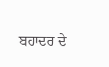ਬਹਾਦਰ ਦੇ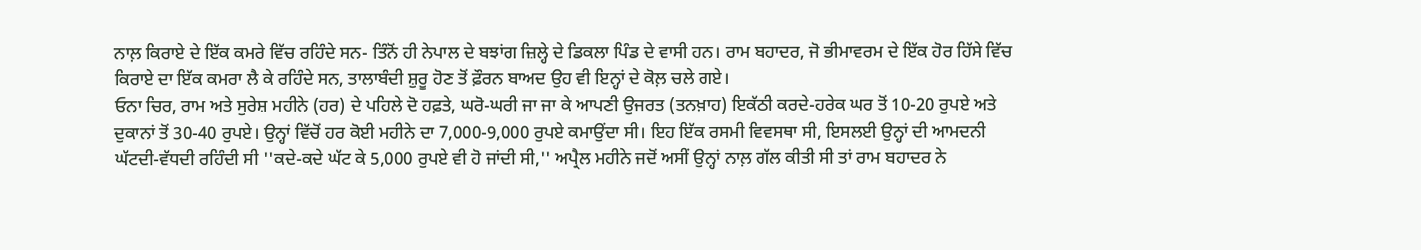ਨਾਲ਼ ਕਿਰਾਏ ਦੇ ਇੱਕ ਕਮਰੇ ਵਿੱਚ ਰਹਿੰਦੇ ਸਨ- ਤਿੰਨੋਂ ਹੀ ਨੇਪਾਲ ਦੇ ਬਝਾਂਗ ਜ਼ਿਲ੍ਹੇ ਦੇ ਡਿਕਲਾ ਪਿੰਡ ਦੇ ਵਾਸੀ ਹਨ। ਰਾਮ ਬਹਾਦਰ, ਜੋ ਭੀਮਾਵਰਮ ਦੇ ਇੱਕ ਹੋਰ ਹਿੱਸੇ ਵਿੱਚ ਕਿਰਾਏ ਦਾ ਇੱਕ ਕਮਰਾ ਲੈ ਕੇ ਰਹਿੰਦੇ ਸਨ, ਤਾਲਾਬੰਦੀ ਸ਼ੁਰੂ ਹੋਣ ਤੋਂ ਫ਼ੌਰਨ ਬਾਅਦ ਉਹ ਵੀ ਇਨ੍ਹਾਂ ਦੇ ਕੋਲ਼ ਚਲੇ ਗਏ।
ਓਨਾ ਚਿਰ, ਰਾਮ ਅਤੇ ਸੁਰੇਸ਼ ਮਹੀਨੇ (ਹਰ) ਦੇ ਪਹਿਲੇ ਦੋ ਹਫ਼ਤੇ, ਘਰੋ-ਘਰੀ ਜਾ ਜਾ ਕੇ ਆਪਣੀ ਉਜਰਤ (ਤਨਖ਼ਾਹ) ਇਕੱਠੀ ਕਰਦੇ-ਹਰੇਕ ਘਰ ਤੋਂ 10-20 ਰੁਪਏ ਅਤੇ ਦੁਕਾਨਾਂ ਤੋਂ 30-40 ਰੁਪਏ। ਉਨ੍ਹਾਂ ਵਿੱਚੋਂ ਹਰ ਕੋਈ ਮਹੀਨੇ ਦਾ 7,000-9,000 ਰੁਪਏ ਕਮਾਉਂਦਾ ਸੀ। ਇਹ ਇੱਕ ਰਸਮੀ ਵਿਵਸਥਾ ਸੀ, ਇਸਲਈ ਉਨ੍ਹਾਂ ਦੀ ਆਮਦਨੀ ਘੱਟਦੀ-ਵੱਧਦੀ ਰਹਿੰਦੀ ਸੀ ''ਕਦੇ-ਕਦੇ ਘੱਟ ਕੇ 5,000 ਰੁਪਏ ਵੀ ਹੋ ਜਾਂਦੀ ਸੀ,'' ਅਪ੍ਰੈਲ ਮਹੀਨੇ ਜਦੋਂ ਅਸੀਂ ਉਨ੍ਹਾਂ ਨਾਲ਼ ਗੱਲ ਕੀਤੀ ਸੀ ਤਾਂ ਰਾਮ ਬਹਾਦਰ ਨੇ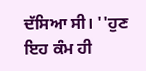ਦੱਸਿਆ ਸੀ। ''ਹੁਣ ਇਹ ਕੰਮ ਹੀ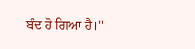ਬੰਦ ਹੋ ਗਿਆ ਹੈ।''